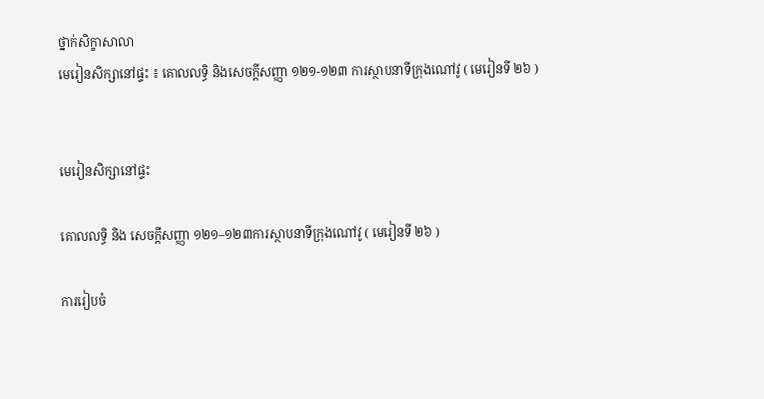ថ្នាក់សិក្ខាសាលា
មេរៀនសិក្សានៅផ្ទះ ៖ គោលលទ្ធិ និងសេចក្ដីសញ្ញា ១២១-១២៣ ការស្ថាបនាទីក្រុងណៅវូ ( មេរៀនទី ២៦ )


មេរៀនសិក្សានៅផ្ទះ

គោលលទ្ធិ និង សេចក្តីសញ្ញា ១២១–១២៣ការស្ថាបនាទីក្រុងណៅវូ ( មេរៀនទី ២៦ )

ការរៀបចំ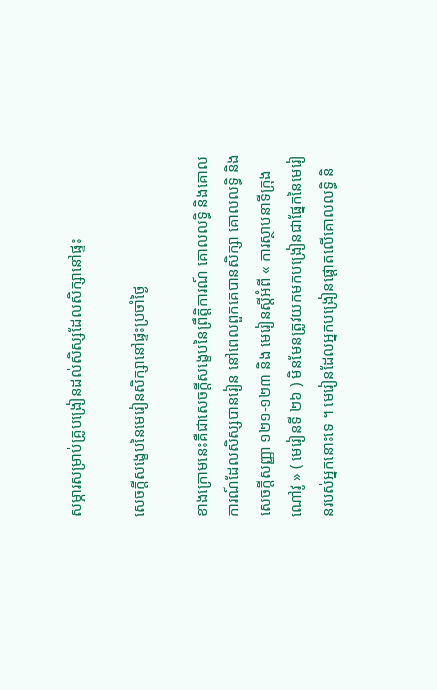សម្ភារសម្រាប់គ្រូបង្រៀនដល់សិស្សដែលសិក្សានៅផ្ទះ

សេចក្ដីសង្ខេបនៃមេរៀនសិក្សានៅផ្ទះប្រចាំថ្ងៃ

ខាងក្រោមនេះគឺជាសេចក្ដីសង្ខេបនៃព្រឹត្តិការណ៍ គោលលទ្ធិ និងគោលការណ៍ដែលសិស្សបានរៀន នៅពេលពួកគេបានសិក្សា គោលលទ្ធិ និង សេចក្ដីសញ្ញា ១២១-១២៣ និង មេរៀនស្តីអំពី « ការស្ថាបនាទីក្រុងណៅវូ » ( មេរៀនទី ២៦ ) មិនមែនត្រូវយកមកបង្រៀនជាផ្នែកនៃមេរៀនរបស់អ្នកនោះទេ ។ មេរៀនដែលអ្នកបង្រៀនផ្ដោតលើគោលលទ្ធិ និ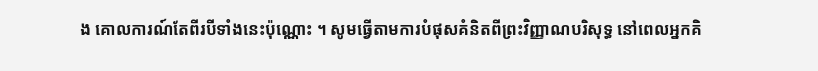ង គោលការណ៍តែពីរបីទាំងនេះប៉ុណ្ណោះ ។ សូមធ្វើតាមការបំផុសគំនិតពីព្រះវិញ្ញាណបរិសុទ្ធ នៅពេលអ្នកគិ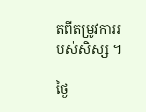តពីតម្រូវការរបស់សិស្ស ។

ថ្ងៃ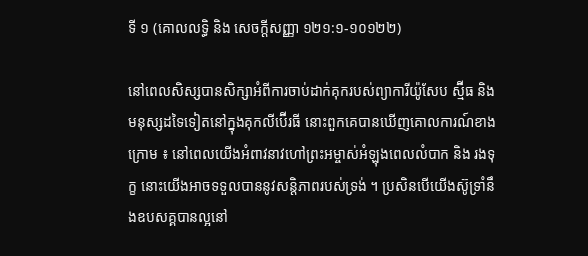ទី ១ (គោលលទ្ធិ និង សេចក្តីសញ្ញា ១២១:១-១០១២២)

នៅពេលសិស្សបានសិក្សាអំពីការចាប់ដាក់គុករបស់ព្យាការីយ៉ូសែប ស្ម៊ីធ និង មនុស្សដទៃទៀតនៅក្នុងគុកលីប៊ើរធី នោះពួកគេបានឃើញគោលការណ៍ខាងក្រោម ៖ នៅពេលយើងអំពាវនាវហៅព្រះអម្ចាស់អំឡុងពេលលំបាក និង រងទុក្ខ នោះយើងអាចទទួលបាននូវសន្តិភាពរបស់ទ្រង់ ។ ប្រសិនបើយើងស៊ូទ្រាំនឹងឧបសគ្គបានល្អនៅ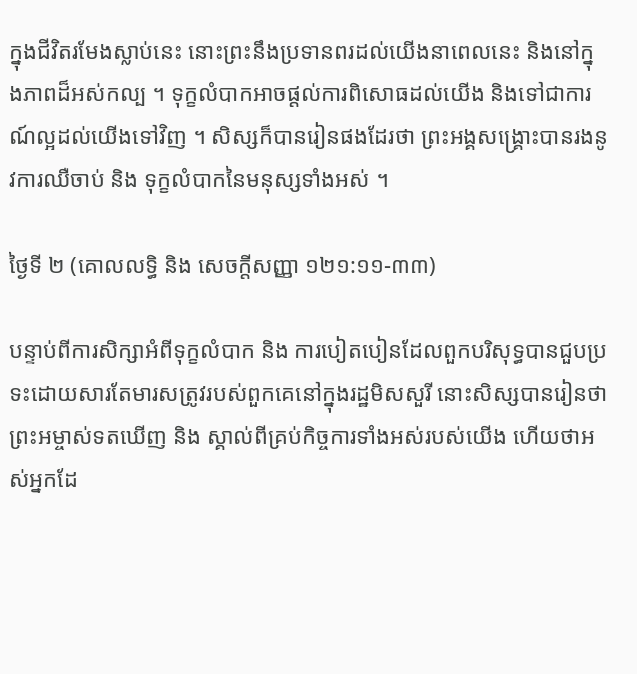ក្នុងជីវិតរមែងស្លាប់នេះ នោះព្រះនឹងប្រទានពរដល់យើងនាពេលនេះ និងនៅក្នុងភាពដ៏អស់កល្ប ។ ទុក្ខលំបាកអាចផ្ដល់ការពិសោធដល់យើង និងទៅជាការណ៍ល្អដល់យើងទៅវិញ ។ សិស្សក៏បានរៀនផងដែរថា ព្រះអង្គសង្គ្រោះបានរងនូវការឈឺចាប់ និង ទុក្ខលំបាកនៃមនុស្សទាំងអស់ ។

ថ្ងៃទី ២ (គោលលទ្ធិ និង សេចក្តីសញ្ញា ១២១:១១-៣៣)

បន្ទាប់ពីការសិក្សាអំពីទុក្ខលំបាក និង ការបៀតបៀនដែលពួកបរិសុទ្ធបានជួបប្រទះដោយសារតែមារសត្រូវរបស់ពួកគេនៅក្នុងរដ្ឋមិសសួរី នោះសិស្សបានរៀនថាព្រះអម្ចាស់ទតឃើញ និង ស្គាល់ពីគ្រប់កិច្ចការទាំងអស់របស់យើង ហើយថាអស់អ្នកដែ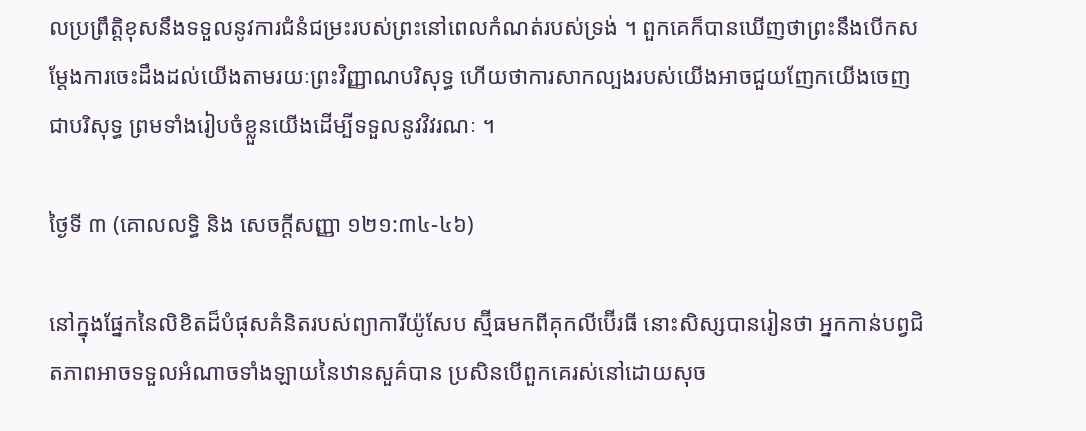លប្រព្រឹត្តិខុសនឹងទទួលនូវការជំនំជម្រះរបស់ព្រះនៅពេលកំណត់របស់ទ្រង់ ។ ពួកគេក៏បានឃើញថាព្រះនឹងបើកសម្តែងការចេះដឹងដល់យើងតាមរយៈព្រះវិញ្ញាណបរិសុទ្ធ ហើយថាការសាកល្បងរបស់យើងអាចជួយញែកយើងចេញជាបរិសុទ្ធ ព្រមទាំងរៀបចំខ្លួនយើងដើម្បីទទួលនូវវិវរណៈ ។

ថ្ងៃទី ៣ (គោលលទ្ធិ និង សេចក្តីសញ្ញា ១២១:៣៤-៤៦)

នៅក្នុងផ្នែកនៃលិខិតដ៏បំផុសគំនិតរបស់ព្យាការីយ៉ូសែប ស្ម៊ីធមកពីគុកលីប៊ើរធី នោះសិស្សបានរៀនថា អ្នកកាន់បព្វជិតភាពអាចទទួលអំណាចទាំងឡាយនៃឋានសួគ៌បាន ប្រសិនបើពួកគេរស់នៅដោយសុច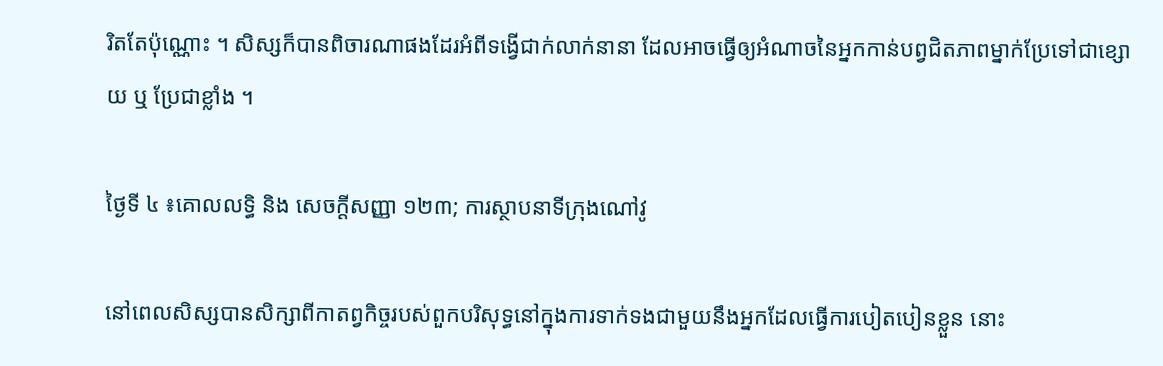រិតតែប៉ុណ្ណោះ ។ សិស្សក៏បានពិចារណាផងដែរអំពីទង្វើជាក់លាក់នានា ដែលអាចធ្វើឲ្យអំណាចនៃអ្នកកាន់បព្វជិតភាពម្នាក់ប្រែទៅជាខ្សោយ ឬ ប្រែជាខ្លាំង ។

ថ្ងៃទី ៤ ៖គោលលទ្ធិ និង សេចក្តីសញ្ញា ១២៣; ការស្ថាបនាទីក្រុងណៅវូ

នៅពេលសិស្សបានសិក្សាពីកាតព្វកិច្ចរបស់ពួកបរិសុទ្ធនៅក្នុងការទាក់ទងជាមួយនឹងអ្នកដែលធ្វើការបៀតបៀនខ្លួន នោះ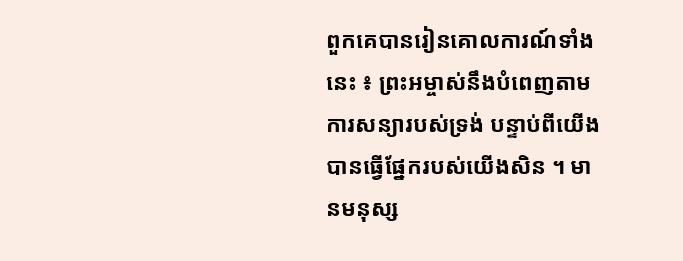ពួកគេបានរៀនគោលការណ៍ទាំងនេះ ៖ ព្រះអម្ចាស់នឹងបំពេញតាមការសន្យារបស់ទ្រង់ បន្ទាប់ពីយើងបានធ្វើផ្នែករបស់យើងសិន ។ មានមនុស្ស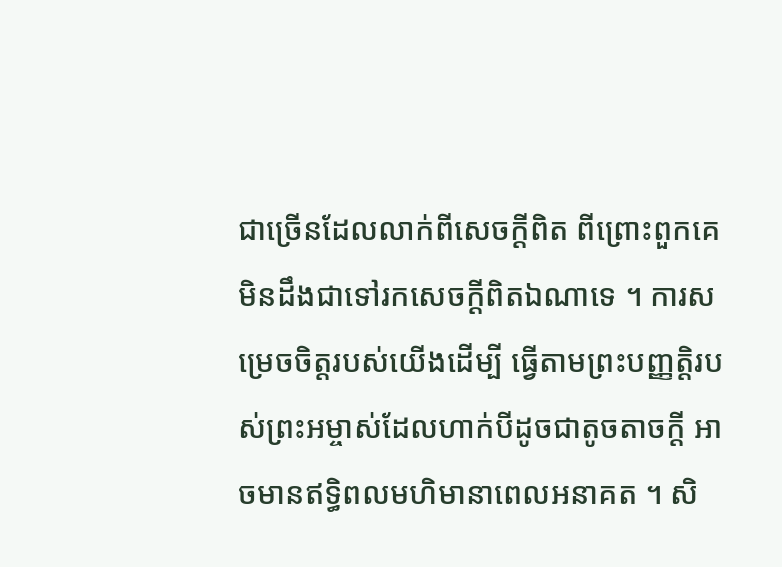ជាច្រើនដែលលាក់ពីសេចក្ដីពិត ពីព្រោះពួកគេមិនដឹងជាទៅរកសេចក្ដីពិតឯណាទេ ។ ការសម្រេចចិត្តរបស់យើងដើម្បី ធ្វើតាមព្រះបញ្ញត្តិរបស់ព្រះអម្ចាស់ដែលហាក់បីដូចជាតូចតាចក្តី អាចមានឥទ្ធិពលមហិមានាពេលអនាគត ។ សិ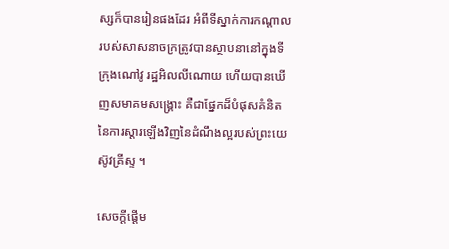ស្សក៏បានរៀនផងដែរ អំពីទីស្នាក់ការកណ្តាលរបស់សាសនាចក្រត្រូវបានស្ថាបនានៅក្នុងទីក្រុងណៅវូ រដ្ឋអិលលីណោយ ហើយបានឃើញសមាគមសង្គ្រោះ គឺជាផ្នែកដ៏បំផុសគំនិតនៃការស្ដារឡើងវិញនៃដំណឹងល្អរបស់ព្រះយេស៊ូវគ្រីស្ទ ។

សេចក្តីផ្ដើម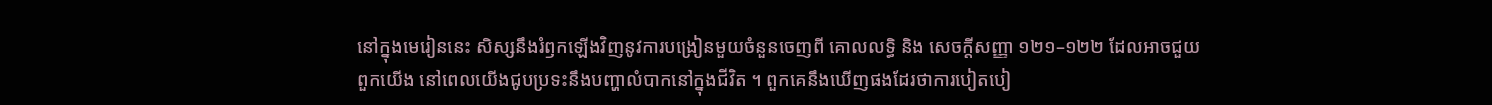នៅក្នុងមេរៀននេះ សិស្សនឹងរំឭកឡើងវិញនូវការបង្រៀនមួយចំនួនចេញពី គោលលទ្ធិ និង សេចក្តីសញ្ញា ១២១–១២២ ដែលអាចជួយពួកយើង នៅពេលយើងជូបប្រទះនឹងបញ្ហាលំបាកនៅក្នុងជីវិត ។ ពួកគេនឹងឃើញផងដែរថាការបៀតបៀ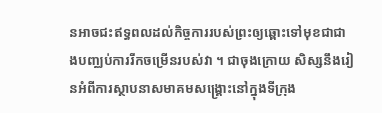នអាចជះឥទ្ធពលដល់កិច្ចការរបស់ព្រះឲ្យឆ្ពោះទៅមុខជាជាងបញ្ឈប់ការរីកចម្រើនរបស់វា ។ ជាចុងក្រោយ សិស្សនឹងរៀនអំពីការស្ថាបនាសមាគមសង្គ្រោះនៅក្នុងទីក្រុង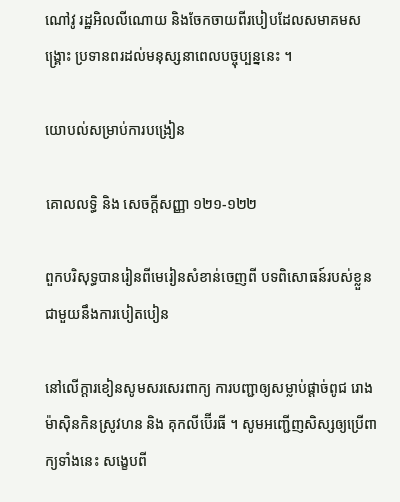ណៅវូ រដ្ឋអិលលីណោយ និងចែកចាយពីរបៀបដែលសមាគមសង្គ្រោះ ប្រទានពរដល់មនុស្សនាពេលបច្ចុប្បន្ននេះ ។

យោបល់សម្រាប់ការបង្រៀន

គោលលទ្ធិ និង សេចក្តីសញ្ញា ១២១-១២២

ពួកបរិសុទ្ធបានរៀនពីមេរៀនសំខាន់ចេញពី បទពិសោធន៍របស់ខ្លួនជាមួយនឹងការបៀតបៀន

នៅលើក្តារខៀនសូមសរសេរពាក្យ ការបញ្ជាឲ្យសម្លាប់ផ្តាច់ពូជ រោងម៉ាស៊ិនកិនស្រូវហន និង គុកលីប៊ើរធី ។ សូមអញ្ជើញសិស្សឲ្យប្រើពាក្យទាំងនេះ សង្ខេបពី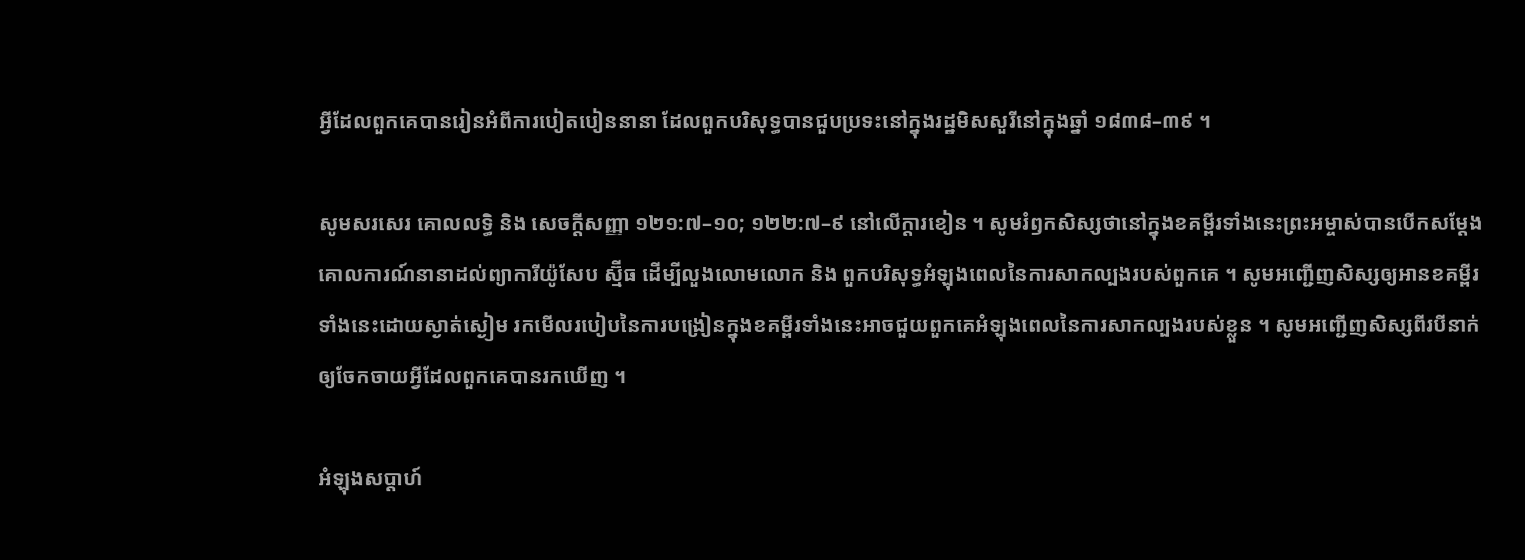អ្វីដែលពួកគេបានរៀនអំពីការបៀតបៀននានា ដែលពួកបរិសុទ្ធបានជួបប្រទះនៅក្នុងរដ្ឋមិសសួរីនៅក្នុងឆ្នាំ ១៨៣៨–៣៩ ។

សូមសរសេរ គោលលទ្ធិ និង សេចក្តីសញ្ញា ១២១:៧–១០; ១២២:៧–៩ នៅលើក្តារខៀន ។ សូមរំឭកសិស្សថានៅក្នុងខគម្ពីរទាំងនេះព្រះអម្ចាស់បានបើកសម្តែងគោលការណ៍នានាដល់ព្យាការីយ៉ូសែប ស្ម៊ីធ ដើម្បីលួងលោមលោក និង ពួកបរិសុទ្ធអំឡុងពេលនៃការសាកល្បងរបស់ពួកគេ ។ សូមអញ្ជើញសិស្សឲ្យអានខគម្ពីរទាំងនេះដោយស្ងាត់ស្ងៀម រកមើលរបៀបនៃការបង្រៀនក្នុងខគម្ពីរទាំងនេះអាចជួយពួកគេអំឡុងពេលនៃការសាកល្បងរបស់ខ្លួន ។ សូមអញ្ជើញសិស្សពីរបីនាក់ឲ្យចែកចាយអ្វីដែលពួកគេបានរកឃើញ ។

អំឡុងសប្តាហ៍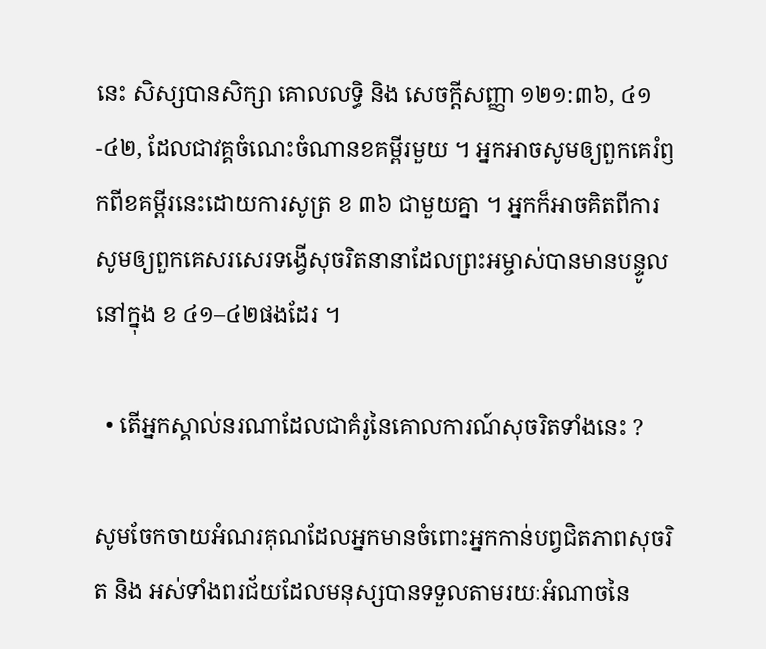នេះ សិស្សបានសិក្សា គោលលទ្ធិ និង សេចក្តីសញ្ញា ១២១:៣៦, ៤១-៤២, ដែលជាវគ្គចំណេះចំណានខគម្ពីរមួយ ។ អ្នកអាចសូមឲ្យពួកគេរំឭកពីខគម្ពីរនេះដោយការសូត្រ ខ ៣៦ ជាមួយគ្នា ។ អ្នកក៏អាចគិតពីការសូមឲ្យពួកគេសរសេរទង្វើសុចរិតនានាដែលព្រះអម្ចាស់បានមានបន្ទូលនៅក្នុង ខ ៤១–៤២ផងដែរ ។

  • តើអ្នកស្គាល់នរណាដែលជាគំរូនៃគោលការណ៍សុចរិតទាំងនេះ ?

សូមចែកចាយអំណរគុណដែលអ្នកមានចំពោះអ្នកកាន់បព្វជិតភាពសុចរិត និង អស់ទាំងពរជ័យដែលមនុស្សបានទទួលតាមរយៈអំណាចនៃ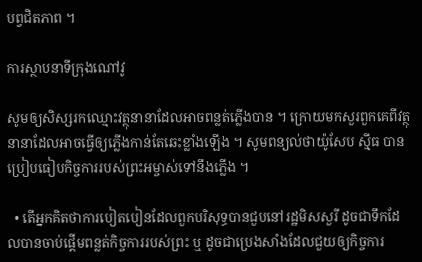បព្វជិតភាព ។

ការស្ថាបនាទីក្រុងណៅវូ

សូមឲ្យសិស្សរកឈ្មោះវត្ថុនានាដែលអាចពន្លត់ភ្លើងបាន ។ ក្រោយមកសួរពួកគេពីវត្ថុនានាដែលអាចធ្វើឲ្យភ្លើងកាន់តែឆេះខ្លាំងឡើង ។ សូមពន្យល់ថាយ៉ូសែប ស៊្មីធ បានប្រៀបធៀបកិច្ចការរបស់ព្រះអម្ចាស់ទៅនឹងភ្លើង ។

  • តើអ្នកគិតថាការបៀតបៀនដែលពួកបរិសុទ្ធបានជួបនៅរដ្ឋមិសសួរី ដូចជាទឹកដែលបានចាប់ផ្តើមពន្លត់កិច្ចការរបស់ព្រះ ឬ ដូចជាប្រេងសាំងដែលជួយឲ្យកិច្ចការ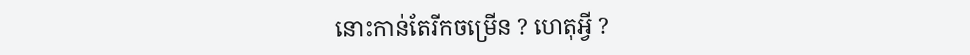នោះកាន់តែរីកចម្រើន ? ហេតុអ្វី ?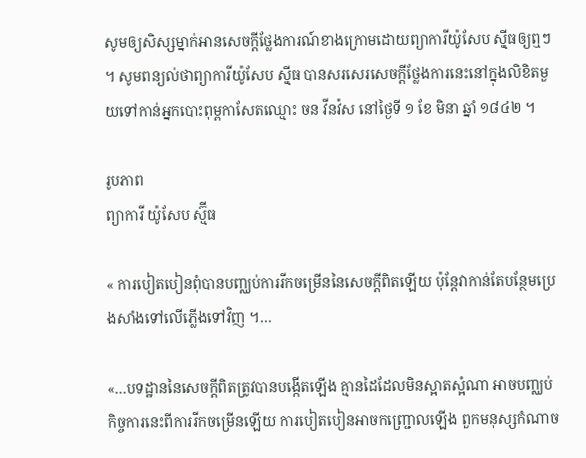សូមឲ្យសិស្សម្នាក់អានសេចក្ដីថ្លែងការណ៍ខាងក្រោមដោយព្យាការីយ៉ូសែប ស៊្មីធឲ្យឮៗ ។ សូមពន្យល់ថាព្យាការីយ៉ូសែប ស៊្មីធ បានសរសេរសេចក្តីថ្លែងការនេះនៅក្នុងលិខិតមួយទៅកាន់អ្នកបោះពុម្ពកាសែតឈ្មោះ ចន វីនវ៉ស នៅថ្ងៃទី ១ ខែ មិនា ឆ្នាំ ១៨៤២ ។

រូបភាព
ព្យាការី យ៉ូសែប ស្ម៊ីធ

« ការបៀតបៀនពុំបានបញ្ឈប់ការរីកចម្រើននៃសេចក្តីពិតឡើយ ប៉ុន្តែវាកាន់តែបន្ថែមប្រេងសាំងទៅលើភ្លើងទៅវិញ ។…

«…បទដ្ឋាននៃសេចក្តីពិតត្រូវបានបង្កើតឡើង គ្មានដៃដែលមិនស្អាតស្អំណា អាចបញ្ឈប់កិច្ចការនេះពីការរីកចម្រើនឡើយ ការបៀតបៀនអាចកញ្ជ្រោលឡើង ពួកមនុស្សកំណាច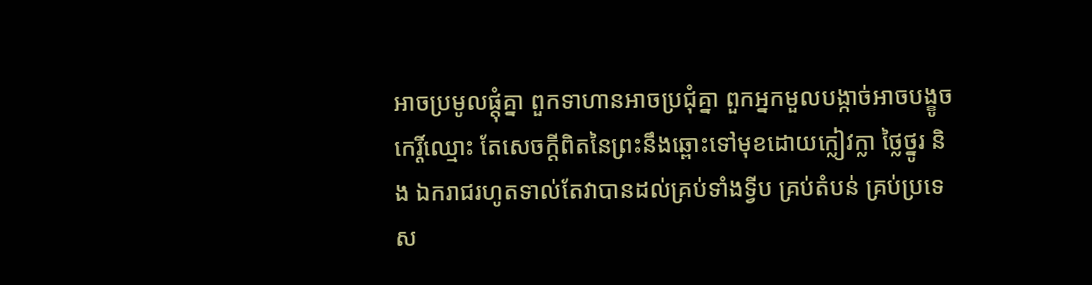អាចប្រមូលផ្ដុំគ្នា ពួកទាហានអាចប្រជុំគ្នា ពួកអ្នកមួលបង្កាច់អាចបង្ខូចកេរ្តិ៍ឈ្មោះ តែសេចក្ដីពិតនៃព្រះនឹងឆ្ពោះទៅមុខដោយក្លៀវក្លា ថ្លៃថ្នូរ និង ឯករាជរហូតទាល់តែវាបានដល់គ្រប់ទាំងទ្វីប គ្រប់តំបន់ គ្រប់ប្រទេស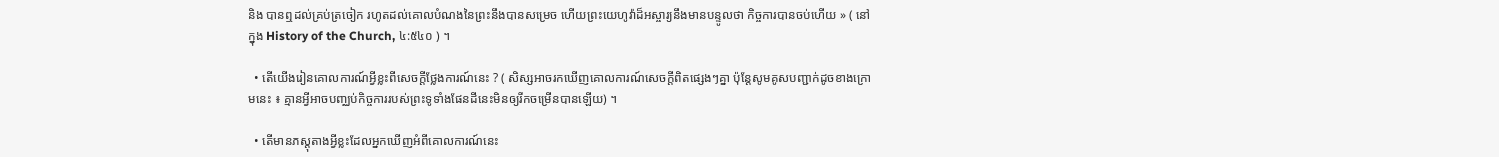និង បានឮដល់គ្រប់ត្រចៀក រហូតដល់គោលបំណងនៃព្រះនឹងបានសម្រេច ហើយព្រះយេហូវ៉ាដ៏អស្ចារ្យនឹងមានបន្ទូលថា កិច្ចការបានចប់ហើយ » ( នៅក្នុង History of the Church, ៤:៥៤០ ) ។

  • តើយើងរៀនគោលការណ៍អ្វីខ្លះពីសេចក្តីថ្លែងការណ៍នេះ ? ( សិស្សអាចរកឃើញគោលការណ៍សេចក្តីពិតផ្សេងៗគ្នា ប៉ុន្តែសូមគូសបញ្ជាក់ដូចខាងក្រោមនេះ ៖ គ្មានអ្វីអាចបញ្ឈប់កិច្ចការរបស់ព្រះទូទាំងផែនដីនេះមិនឲ្យរីកចម្រើនបានឡើយ) ។

  • តើមានភស្តុតាងអ្វីខ្លះដែលអ្នកឃើញអំពីគោលការណ៍នេះ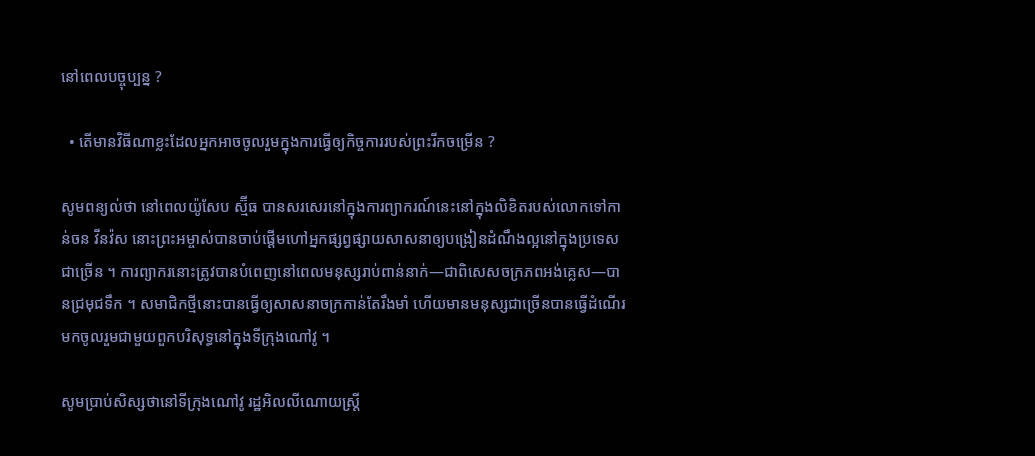នៅពេលបច្ចុប្បន្ន ?

  • តើមានវិធីណាខ្លះដែលអ្នកអាចចូលរួមក្នុងការធ្វើឲ្យកិច្ចការរបស់ព្រះរីកចម្រើន ?

សូមពន្យល់ថា នៅពេលយ៉ូសែប ស្ម៊ីធ បានសរសេរនៅក្នុងការព្យាករណ៍នេះនៅក្នុងលិខិតរបស់លោកទៅកាន់ចន វីនវ៉ស នោះព្រះអម្ចាស់បានចាប់ផ្តើមហៅអ្នកផ្សព្វផ្សាយសាសនាឲ្យបង្រៀនដំណឹងល្អនៅក្នុងប្រទេសជាច្រើន ។ ការព្យាករនោះត្រូវបានបំពេញនៅពេលមនុស្សរាប់ពាន់នាក់—ជាពិសេសចក្រភពអង់គ្លេស—បានជ្រមុជទឹក ។ សមាជិកថ្មីនោះបានធ្វើឲ្យសាសនាចក្រកាន់តែរឹងមាំ ហើយមានមនុស្សជាច្រើនបានធ្វើដំណើរមកចូលរួមជាមួយពួកបរិសុទ្ធនៅក្នុងទីក្រុងណៅវូ ។

សូមប្រាប់សិស្សថានៅទីក្រុងណៅវូ រដ្ឋអិលលីណោយស្ត្រី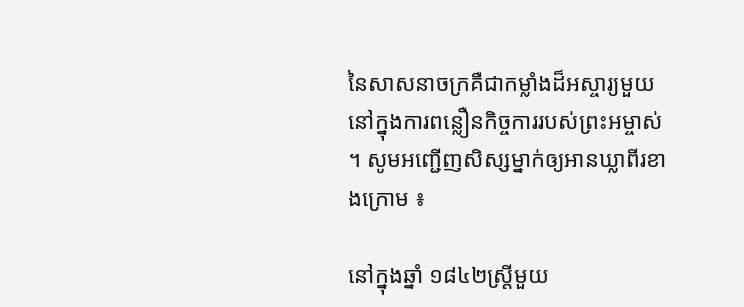នៃសាសនាចក្រគឺជាកម្លាំងដ៏អស្ចារ្យមួយនៅក្នុងការពន្លឿនកិច្ចការរបស់ព្រះអម្ចាស់ ។ សូមអញ្ជើញសិស្សម្នាក់ឲ្យអានឃ្លាពីរខាងក្រោម ៖

នៅក្នុងឆ្នាំ ១៨៤២ស្ត្រីមួយ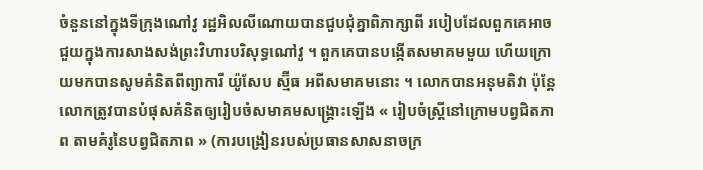ចំនួននៅក្នុងទីក្រុងណៅវូ រដ្ឋអិលលីណោយបានជួបជុំគ្នាពិភាក្សាពី របៀបដែលពួកគេអាចជួយក្នុងការសាងសង់ព្រះវិហារបរិសុទ្ធណៅវូ ។ ពួកគេបានបង្កើតសមាគមមួយ ហើយក្រោយមកបានសូមគំនិតពីព្យាការី យ៉ូសែប ស្ម៊ីធ អពីសមាគមនោះ ។ លោកបានអនុមតិវា ប៉ុន្តែលោកត្រូវបានបំផុសគំនិតឲ្យរៀបចំសមាគមសង្គ្រោះឡើង « រៀបចំស្ត្រីនៅក្រោមបព្វជិតភាព តាមគំរូនៃបព្វជិតភាព » (ការបង្រៀនរបស់ប្រធានសាសនាចក្រ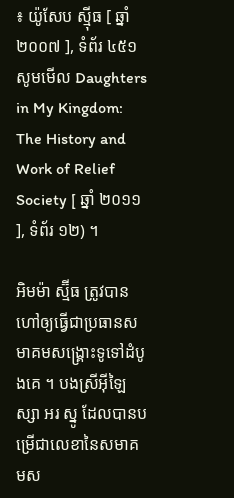៖ យ៉ូសែប ស៊្មីធ [ ឆ្នាំ ២០០៧ ], ទំព័រ ៤៥១សូមមើល Daughters in My Kingdom: The History and Work of Relief Society [ ឆ្នាំ ២០១១ ], ទំព័រ ១២) ។

អិមម៉ា ស្ម៊ីធ ត្រូវបានហៅឲ្យធ្វើជាប្រធានសមាគមសង្គ្រោះទូទៅដំបូងគេ ។ បងស្រីអ៊ីឡៃស្សា អរ ស្នូ ដែលបានបម្រើជាលេខានៃសមាគមស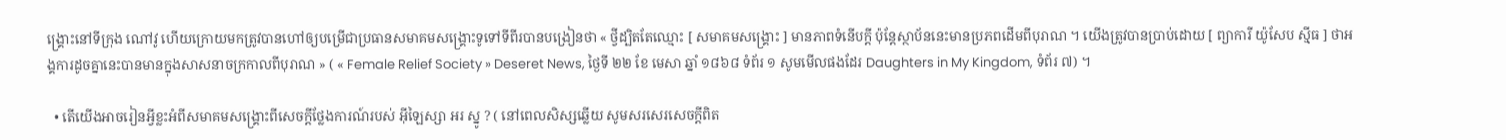ង្គ្រោះនៅទីក្រុង ណៅវូ ហើយក្រោយមកត្រូវបានហៅឲ្យបម្រើជាប្រធានសមាគមសង្គ្រោះទូទៅទីពីរបានបង្រៀនថា « ថ្វីដ្បិតតែឈ្មោះ [ សមាគមសង្រ្គោះ ] មានភាពទំនើបក្តី ប៉ុន្តែស្ថាប័ននេះមានប្រភពដើមពីបុរាណ ។ យើងត្រូវបានប្រាប់ដោយ [ ព្យាការី យ៉ូសែប ស៊្មីធ ] ថាអង្គការដូចគ្នានេះបានមានក្នុងសាសនាចក្រកាលពីបុរាណ » ( « Female Relief Society » Deseret News, ថ្ងៃទី ២២ ខែ មេសា ឆ្នាំ ១៨៦៨ ទំព័រ ១ សូមមើលផងដែរ Daughters in My Kingdom, ទំព័រ ៧) ។

  • តើយើងអាចរៀនអ្វីខ្លះអំពីសមាគមសង្គ្រោះពីសេចក្តីថ្លែងការណ៍របស់ អ៊ីឡៃស្សា អរ ស្នូ ? ( នៅពេលសិស្សឆ្លើយ សូមសរសេរសេចក្តីពិត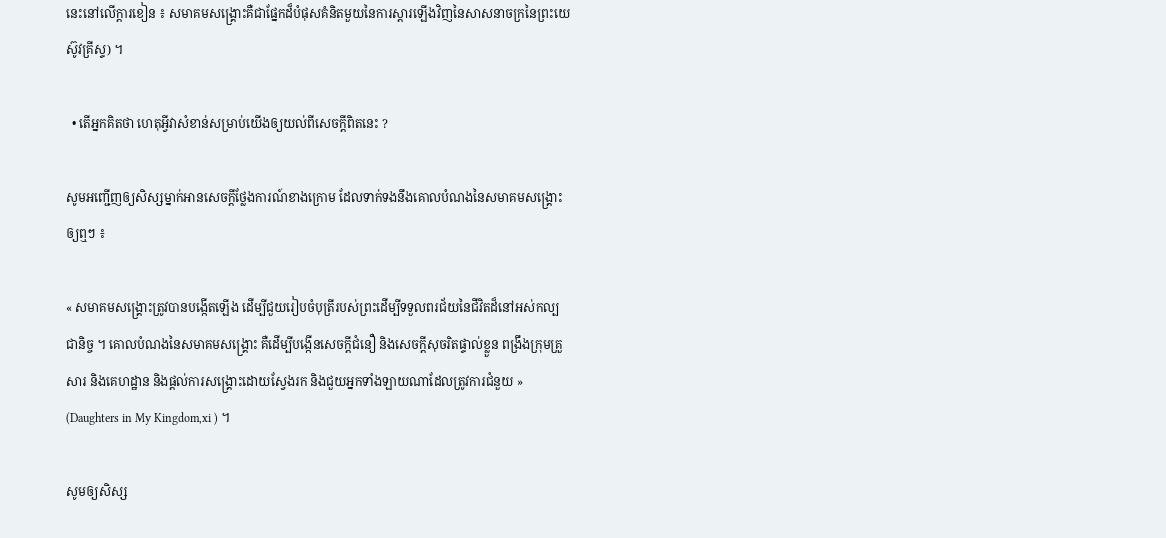នេះនៅលើក្តារខៀន ៖ សមាគមសង្គ្រោះគឺជាផ្នែកដ៏បំផុសគំនិតមួយនៃការស្តារឡើងវិញនៃសាសនាចក្រនៃព្រះយេស៊ូវគ្រីស្ទ) ។

  • តើអ្នកគិតថា ហេតុអ្វីវាសំខាន់សម្រាប់យើងឲ្យយល់ពីសេចក្តីពិតនេះ ?

សូមអញ្ជើញឲ្យសិស្សម្នាក់អានសេចក្ដីថ្លែងការណ៍ខាងក្រោម ដែលទាក់ទងនឹងគោលបំណងនៃសមាគមសង្គ្រោះឲ្យឮៗ ៖

« សមាគមសង្គ្រោះត្រូវបានបង្កើតឡើង ដើម្បីជួយរៀបចំបុត្រីរបស់ព្រះដើម្បីទទួលពរជ័យនៃជីវិតដ៏នៅអស់កល្បជានិច្ច ។ គោលបំណងនៃសមាគមសង្គ្រោះ គឺដើម្បីបង្កើនសេចក្ដីជំនឿ និងសេចក្ដីសុចរិតផ្ទាល់ខ្លួន ពង្រឹងក្រុមគ្រួសារ និងគេហដ្ឋាន និងផ្ដល់ការសង្គ្រោះដោយស្វែងរក និងជួយអ្នកទាំងឡាយណាដែលត្រូវការជំនួយ » (Daughters in My Kingdom,xi ) ។

សូមឲ្យសិស្ស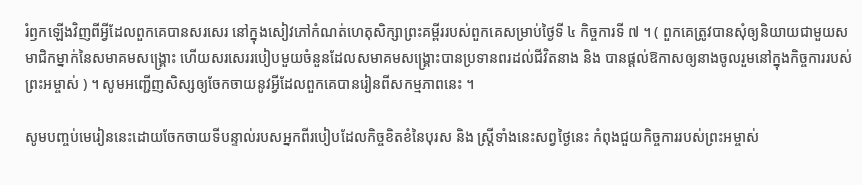រំឭកឡើងវិញពីអ្វីដែលពួកគេបានសរសេរ នៅក្នុងសៀវភៅកំណត់ហេតុសិក្សាព្រះគម្ពីររបស់ពួកគេសម្រាប់ថ្ងៃទី ៤ កិច្ចការទី ៧ ។ ( ពួកគេត្រូវបានសុំឲ្យនិយាយជាមួយសមាជិកម្នាក់នៃសមាគមសង្គ្រោះ ហើយសរសេររបៀបមួយចំនួនដែលសមាគមសង្គ្រោះបានប្រទានពរដល់ជីវិតនាង និង បានផ្តល់ឱកាសឲ្យនាងចូលរួមនៅក្នុងកិច្ចការរបស់ព្រះអម្ចាស់ ) ។ សូមអញ្ជើញសិស្សឲ្យចែកចាយនូវអ្វីដែលពួកគេបានរៀនពីសកម្មភាពនេះ ។

សូមបញ្ចប់មេរៀននេះដោយចែកចាយទីបន្ទាល់របសអ្នកពីរបៀបដែលកិច្ចខិតខំនៃបុរស និង ស្ត្រីទាំងនេះសព្វថ្ងៃនេះ កំពុងជួយកិច្ចការរបស់ព្រះអម្ចាស់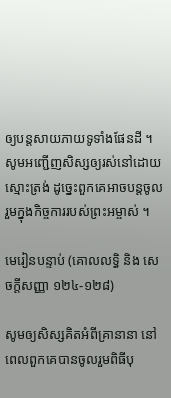ឲ្យបន្តសាយភាយទូទាំងផែនដី ។ សូមអញ្ជើញសិស្សឲ្យរស់នៅដោយស្មោះត្រង់ ដូច្នេះពួកគេអាចបន្តចូលរួមក្នុងកិច្ចការរបស់ព្រះអម្ចាស់ ។

មេរៀនបន្ទាប់ (គោលលទ្ធិ និង សេចក្តីសញ្ញា ១២៤-១២៨)

សូមឲ្យសិស្សគិតអំពីគ្រានានា នៅពេលពួកគេបានចូលរួមពិធីបុ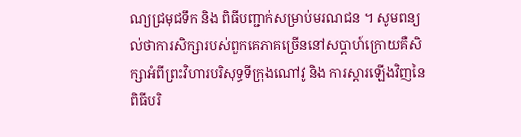ណ្យជ្រមុជទឹក និង ពិធីបញ្ជាក់សម្រាប់មរណជន ។ សូមពន្យល់ថាការសិក្សារបស់ពួកគេភាគច្រើននៅសប្តាហ៍ក្រោយគឺសិក្សាអំពីព្រះវិហារបរិសុទ្ធទីក្រុងណៅវូ និង ការស្តារឡើងវិញនៃពិធីបរិ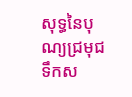សុទ្ធនៃបុណ្យជ្រមុជទឹកស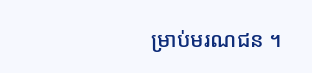ម្រាប់មរណជន ។